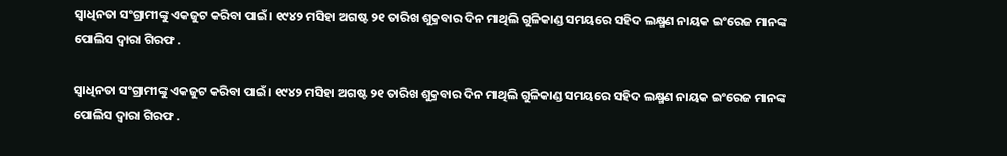ସ୍ଵାଧିନତା ସଂଗ୍ରାମୀଙ୍କୁ ଏକଜୁଟ କରିବା ପାଇଁ। ୧୯୪୨ ମସିହା ଅଗଷ୍ଟ ୨୧ ତାରିଖ ଶୁକ୍ରବାର ଦିନ ମାଥିଲି ଗୁଳିକାଣ୍ଡ ସମୟରେ ସହିଦ ଲକ୍ଷ୍ମଣ ନାୟକ ଇଂରେଜ ମାନଙ୍କ ପୋଲିସ ଦ୍ୱାରା ଗିରଫ .

ସ୍ଵାଧିନତା ସଂଗ୍ରାମୀଙ୍କୁ ଏକଜୁଟ କରିବା ପାଇଁ। ୧୯୪୨ ମସିହା ଅଗଷ୍ଟ ୨୧ ତାରିଖ ଶୁକ୍ରବାର ଦିନ ମାଥିଲି ଗୁଳିକାଣ୍ଡ ସମୟରେ ସହିଦ ଲକ୍ଷ୍ମଣ ନାୟକ ଇଂରେଜ ମାନଙ୍କ ପୋଲିସ ଦ୍ୱାରା ଗିରଫ .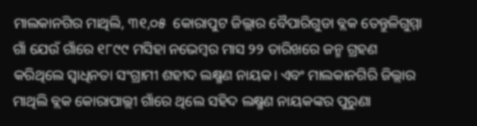ମାଲକାନଗିର ମାଥିଲି, ୩୧,୦୫  କୋରାପୁଟ ଜିଲ୍ଲାର ବୈପାରିଗୁଡା ବ୍ଲକ ତେନ୍ତୁଳିଗୁମ୍ମା ଗାଁ ଯେଉଁ ଗାଁରେ ୧୮୯୯ ମସିହା ନଭେମ୍ବର ମାସ ୨୨ ତାରିଖରେ ଜନ୍ମ ଗ୍ରହଣ କରିଥିଲେ ସ୍ଵାଧିନତା ସଂଗ୍ରାମୀ ଶହୀଦ ଲକ୍ଷ୍ମଣ ନାୟକ। ଏବଂ ମାଲକାନଗିରି ଜିଲ୍ଲାର ମାଥିଲି ବ୍ଲକ କୋରାପାଲ୍ଲୀ ଗାଁରେ ଥିଲେ ସହିଦ ଲକ୍ଷ୍ମଣ ନାୟକଙ୍କର ପୁରୁଣା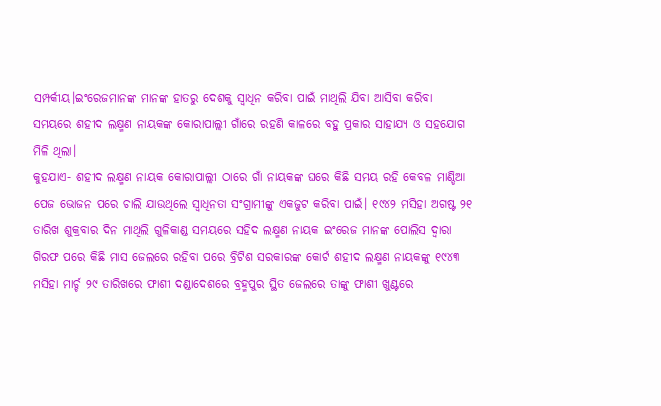ସମ୍ପର୍କୀୟ।ଇଂରେଜମାନଙ୍କ ମାନଙ୍କ ହାତରୁ ଦେଶକୁ ସ୍ଵାଧିନ କରିବା ପାଇଁ ମାଥିଲି ଯିବା ଆସିବା କରିବା ସମୟରେ ଶହୀଦ ଲକ୍ଷ୍ମଣ ନାୟକଙ୍କ କୋରାପାଲ୍ଲୀ ଗାଁରେ ରହଣି କାଳରେ ବହୁ ପ୍ରକାର ସାହାଯ୍ୟ ଓ ସହଯୋଗ ମିଳି ଥିଲା।
କୁହଯାଏ- ଶହୀଦ ଲକ୍ଷ୍ମଣ ନାୟକ କୋରାପାଲ୍ଲୀ ଠାରେ ଗାଁ ନାୟକଙ୍କ ଘରେ କିଛି ସମୟ ରହି କେବଳ ମାଣ୍ଡିଆ ପେଜ ଭୋଜନ ପରେ ଚାଲି ଯାଉଥିଲେ ସ୍ଵାଧିନତା ସଂଗ୍ରାମୀଙ୍କୁ ଏକଜୁଟ କରିବା ପାଇଁ। ୧୯୪୨ ମସିହା ଅଗଷ୍ଟ ୨୧ ତାରିଖ ଶୁକ୍ରବାର ଦିନ ମାଥିଲି ଗୁଳିକାଣ୍ଡ ସମୟରେ ସହିଦ ଲକ୍ଷ୍ମଣ ନାୟକ ଇଂରେଜ ମାନଙ୍କ ପୋଲିସ ଦ୍ୱାରା ଗିରଫ ପରେ କିଛି ମାସ ଜେଲରେ ରହିବା ପରେ ବ୍ରିଟିଶ ସରକାରଙ୍କ କୋର୍ଟ ଶହୀଦ ଲକ୍ଷ୍ମଣ ନାୟକଙ୍କୁ ୧୯୪୩ ମସିହା ମାର୍ଚ୍ଚ ୨୯ ତାରିଖରେ ଫାଶୀ ଦଣ୍ଡାଦେଶରେ ବ୍ରହ୍ମପୁର ସ୍ଥିତ ଜେଲରେ ତାଙ୍କୁ ଫାଶୀ ଖୁଣ୍ଟରେ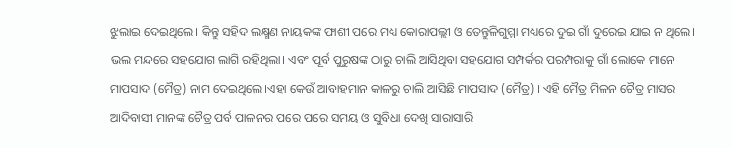ଝୁଲାଇ ଦେଇଥିଲେ। କିନ୍ତୁ ସହିଦ ଲକ୍ଷ୍ମଣ ନାୟକଙ୍କ ଫାଶୀ ପରେ ମଧ୍ୟ କୋରାପଲ୍ଲୀ ଓ ତେନ୍ତୁଳିଗୁମ୍ମା ମଧ୍ୟରେ ଦୁଇ ଗାଁ ଦୁରେଇ ଯାଇ ନ ଥିଲେ। ଭଲ ମନ୍ଦରେ ସହଯୋଗ ଲାଗି ରହିଥିଲା। ଏବଂ ପୂର୍ବ ପୁରୁଷଙ୍କ ଠାରୁ ଚାଲି ଆସିଥିବା ସହଯୋଗ ସମ୍ପର୍କର ପରମ୍ପରାକୁ ଗାଁ ଲୋକେ ମାନେ ମାପସାଦ (ମୈତ୍ର) ନାମ ଦେଇଥିଲେ।ଏହା କେଉଁ ଆବାହମାନ କାଳରୁ ଚାଲି ଆସିଛି ମାପସାଦ (ମୈତ୍ର) । ଏହି ମୈତ୍ର ମିଳନ ଚୈତ୍ର ମାସର ଆଦିବାସୀ ମାନଙ୍କ ଚୈତ୍ର ପର୍ବ ପାଳନର ପରେ ପରେ ସମୟ ଓ ସୁବିଧା ଦେଖି ସାରାସାରି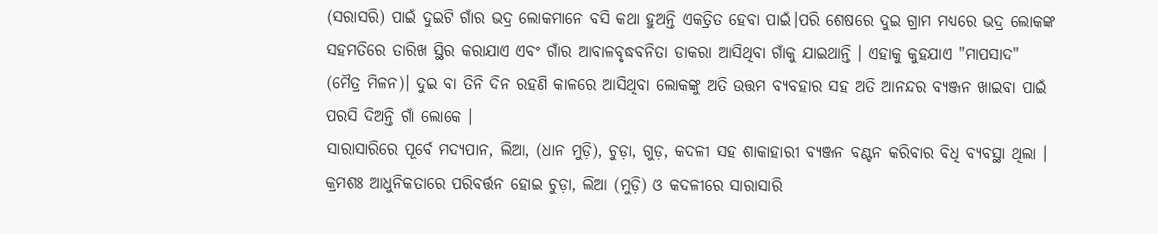(ସରାସରି) ପାଇଁ ଦୁଇଟି ଗାଁର ଭଦ୍ର ଲୋକମାନେ ବସି କଥା ହୁଅନ୍ତି ଏକତ୍ରିତ ହେବା ପାଇଁ।ପରି ଶେଷରେ ଦୁଇ ଗ୍ରାମ ମଧ୍ୟରେ ଭଦ୍ର ଲୋକଙ୍କ ସହମତିରେ ତାରିଖ ସ୍ଥିର କରାଯାଏ ଏବଂ ଗାଁର ଆବାଳବୃଦ୍ଧବନିତା ଡାକରା ଆସିଥିବା ଗାଁକୁ ଯାଇଥାନ୍ତି । ଏହାକୁ କୁହଯାଏ "ମାପସାଦ" (ମୈତ୍ର ମିଳନ)। ଦୁଇ ବା ତିନି ଦିନ ରହଣି କାଳରେ ଆସିଥିବା ଲୋକଙ୍କୁ ଅତି ଉତ୍ତମ ବ୍ୟବହାର ସହ ଅତି ଆନନ୍ଦର ବ୍ୟଞ୍ଜନ ଖାଇବା ପାଇଁ ପରସି ଦିଅନ୍ତି ଗାଁ ଲୋକେ ।
ସାରାସାରିରେ ପୂର୍ବେ ମଦ୍ୟପାନ, ଲିଆ, (ଧାନ ମୁଡ଼ି), ଚୁଡ଼ା, ଗୁଡ଼, କଦଳୀ ସହ ଶାକାହାରୀ ବ୍ୟଞ୍ଜନ ବଣ୍ଟନ କରିବାର ବିଧି ବ୍ୟବସ୍ଥା ଥିଲା । କ୍ରମଶଃ ଆଧୁନିକତାରେ ପରିବର୍ତ୍ତନ ହୋଇ ଚୁଡ଼ା, ଲିଆ (ମୁଡ଼ି) ଓ କଦଳୀରେ ସାରାସାରି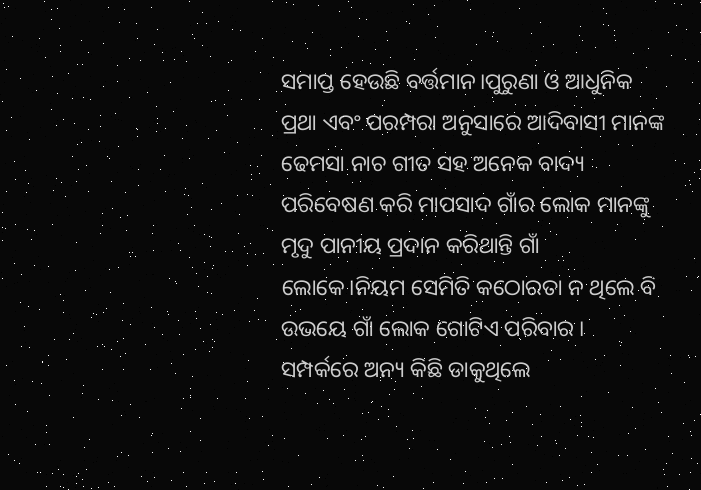ସମାପ୍ତ ହେଉଛି ବର୍ତ୍ତମାନ।ପୁରୁଣା ଓ ଆଧୁନିକ ପ୍ରଥା ଏବଂ ପରମ୍ପରା ଅନୁସାରେ ଆଦିବାସୀ ମାନଙ୍କ ଢେମସା ନାଚ ଗୀତ ସହ ଅନେକ ବାଦ୍ୟ ପରିବେଷଣ କରି ମାପସାଦ ଗାଁର ଲୋକ ମାନଙ୍କୁ ମୃଦୁ ପାନୀୟ ପ୍ରଦାନ କରିଥାନ୍ତି ଗାଁ ଲୋକେ।ନିୟମ ସେମିତି କଠୋରତା ନ ଥିଲେ ବି ଉଭୟେ ଗାଁ ଲୋକ ଗୋଟିଏ ପରିବାର ।
ସମ୍ପର୍କରେ ଅନ୍ୟ କିଛି ଡାକୁଥିଲେ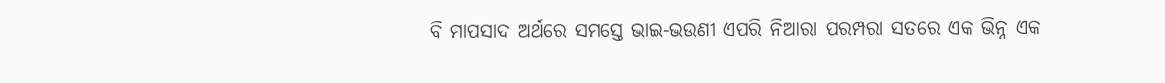ବି ମାପସାଦ ଅର୍ଥରେ ସମସ୍ତେ ଭାଇ-ଭଉଣୀ ଏପରି ନିଆରା ପରମ୍ପରା ସତରେ ଏକ ଭିନ୍ନ ଏକ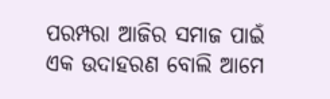ପରମ୍ପରା ଆଜିର ସମାଜ ପାଇଁ ଏକ ଉଦାହରଣ ବୋଲି ଆମେ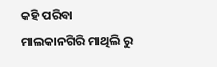କହି ପରିବା
ମାଲକାନଗିରି ମାଥିଲି ରୁ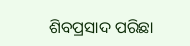ଶିବପ୍ରସାଦ ପରିଛା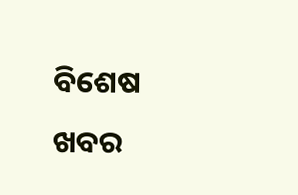ବିଶେଷ ଖବର